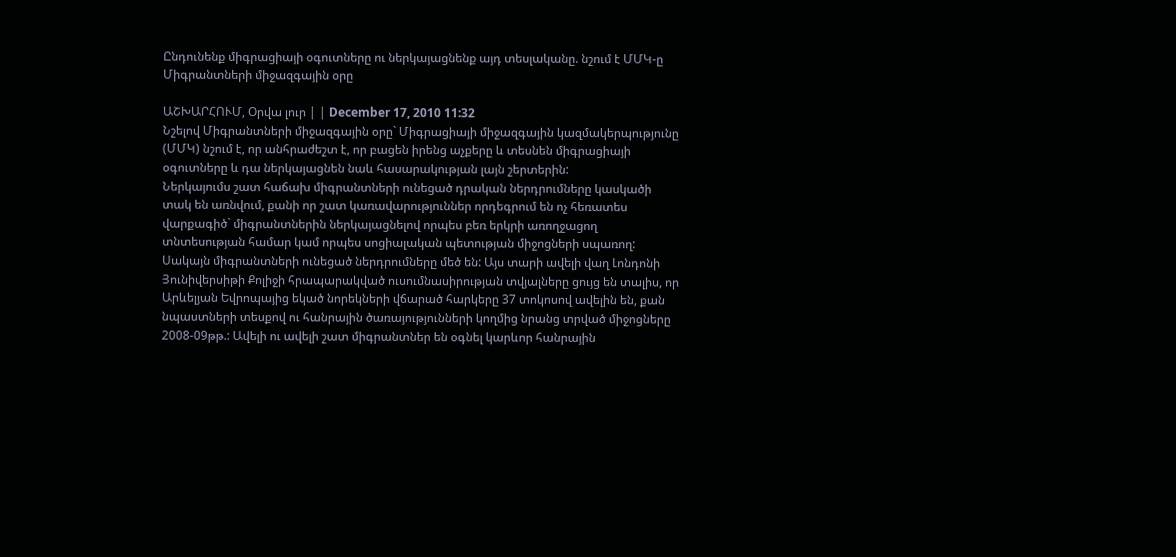Ընդունենք միգրացիայի օգուտները ու ներկայացնենք այդ տեսլականը. նշում է ՄՄԿ-ը Միգրանտների միջազգային օրը

ԱՇԽԱՐՀՈՒՄ, Օրվա լուր | | December 17, 2010 11:32
Նշելով Միգրանտների միջազգային օրը` Միգրացիայի միջազգային կազմակերպությունը (ՄՄԿ) նշում է, որ անհրաժեշտ է, որ բացեն իրենց աչքերը և տեսնեն միգրացիայի օգուտները և դա ներկայացնեն նաև հասարակության լայն շերտերին:
Ներկայումս շատ հաճախ միգրանտների ունեցած դրական ներդրումները կասկածի տակ են առնվում, քանի որ շատ կառավարություններ որդեգրում են ոչ հեռատես վարքագիծ` միգրանտներին ներկայացնելով որպես բեռ երկրի առողջացող տնտեսության համար կամ որպես սոցիալական պետության միջոցների սպառող:
Սակայն միգրանտների ունեցած ներդրումները մեծ են: Այս տարի ավելի վաղ Լոնդոնի Յունիվերսիթի Քոլիջի հրապարակված ուսումնասիրության տվյալները ցույց են տալիս, որ Արևելյան Եվրոպայից եկած նորեկների վճարած հարկերը 37 տոկոսով ավելին են, քան նպաստների տեսքով ու հանրային ծառայությունների կողմից նրանց տրված միջոցները 2008-09թթ.: Ավելի ու ավելի շատ միգրանտներ են օգնել կարևոր հանրային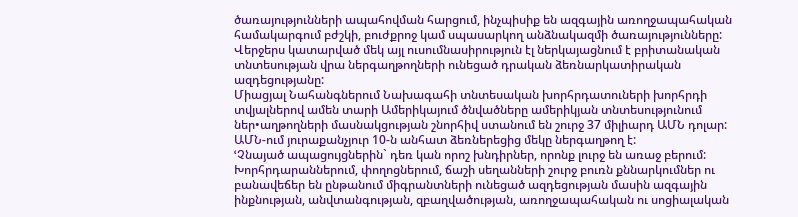ծառայությունների ապահովման հարցում, ինչպիսիք են ազգային առողջապահական համակարգում բժշկի, բուժքրոջ կամ սպասարկող անձնակազմի ծառայությունները: Վերջերս կատարված մեկ այլ ուսումնասիրություն էլ ներկայացնում է բրիտանական տնտեսության վրա ներգաղթողների ունեցած դրական ձեռնարկատիրական ազդեցությանը:
Միացյալ Նահանգներում Նախագահի տնտեսական խորհրդատուների խորհրդի տվյալներով ամեն տարի Ամերիկայում ծնվածները ամերիկյան տնտեսությունում ներ•աղթողների մասնակցության շնորհիվ ստանում են շուրջ 37 միլիարդ ԱՄՆ դոլար: ԱՄՆ-ում յուրաքանչյուր 10-ն անհատ ձեռներեցից մեկը ներգաղթող է:
ՙՉնայած ապացույցներին` դեռ կան որոշ խնդիրներ, որոնք լուրջ են առաջ բերում: Խորհրդարաններում, փողոցներում, ճաշի սեղանների շուրջ բուռն քննարկումներ ու բանավեճեր են ընթանում միգրանտների ունեցած ազդեցության մասին ազգային ինքնության, անվտանգության, զբաղվածության, առողջապահական ու սոցիալական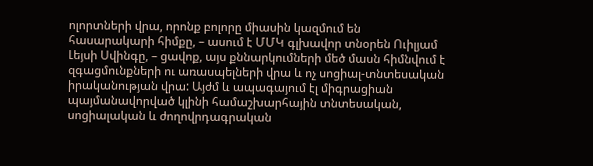ոլորտների վրա, որոնք բոլորը միասին կազմում են հասարակարի հիմքը, – ասում է ՄՄԿ գլխավոր տնօրեն Ուիլյամ Լեյսի Սվինգը, – ցավոք, այս քննարկումների մեծ մասն հիմնվում է զգացմունքների ու առասպելների վրա և ոչ սոցիալ-տնտեսական իրականության վրա: Այժմ և ապագայում էլ միգրացիան պայմանավորված կլինի համաշխարհային տնտեսական, սոցիալական և ժողովրդագրական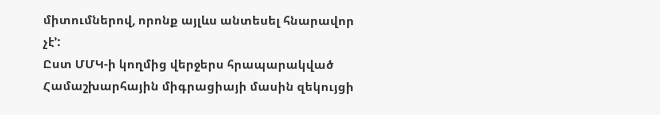միտումներով, որոնք այլևս անտեսել հնարավոր չէ՚:
Ըստ ՄՄԿ-ի կողմից վերջերս հրապարակված Համաշխարհային միգրացիայի մասին զեկույցի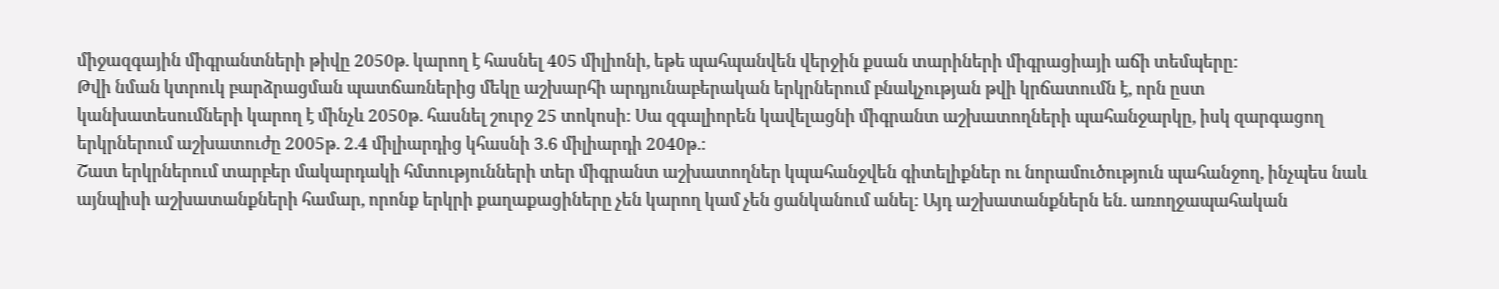միջազգային միգրանտների թիվը 2050թ. կարող է հասնել 405 միլիոնի, եթե պահպանվեն վերջին քսան տարիների միգրացիայի աճի տեմպերը:
Թվի նման կտրուկ բարձրացման պատճառներից մեկը աշխարհի արդյունաբերական երկրներում բնակչության թվի կրճատումն է, որն ըստ կանխատեսումների կարող է մինչև 2050թ. հասնել շուրջ 25 տոկոսի: Սա զգալիորեն կավելացնի միգրանտ աշխատողների պահանջարկը, իսկ զարգացող երկրներում աշխատուժը 2005թ. 2.4 միլիարդից կհասնի 3.6 միլիարդի 2040թ.:
Շատ երկրներում տարբեր մակարդակի հմտությունների տեր միգրանտ աշխատողներ կպահանջվեն գիտելիքներ ու նորամուծություն պահանջող, ինչպես նաև այնպիսի աշխատանքների համար, որոնք երկրի քաղաքացիները չեն կարող կամ չեն ցանկանում անել: Այդ աշխատանքներն են. առողջապահական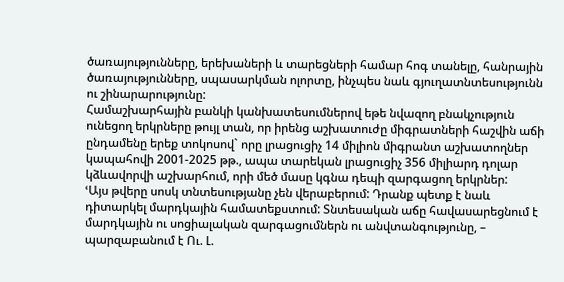ծառայությունները, երեխաների և տարեցների համար հոգ տանելը, հանրային ծառայությունները, սպասարկման ոլորտը, ինչպես նաև գյուղատնտեսությունն ու շինարարությունը:
Համաշխարհային բանկի կանխատեսումներով եթե նվազող բնակչություն ունեցող երկրները թույլ տան, որ իրենց աշխատուժը միգրատների հաշվին աճի ընդամենը երեք տոկոսով` որը լրացուցիչ 14 միլիոն միգրանտ աշխատողներ կապահովի 2001-2025 թթ., ապա տարեկան լրացուցիչ 356 միլիարդ դոլար կձևավորվի աշխարհում, որի մեծ մասը կգնա դեպի զարգացող երկրներ:
ՙԱյս թվերը սոսկ տնտեսությանը չեն վերաբերում: Դրանք պետք է նաև դիտարկել մարդկային համատեքստում: Տնտեսական աճը հավասարեցնում է մարդկային ու սոցիալական զարգացումներն ու անվտանգությունը, – պարզաբանում է Ու. Լ.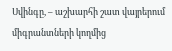Սվինգը, – աշխարհի շատ վայրերում միգրանտների կողմից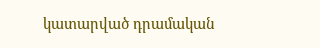կատարված դրամական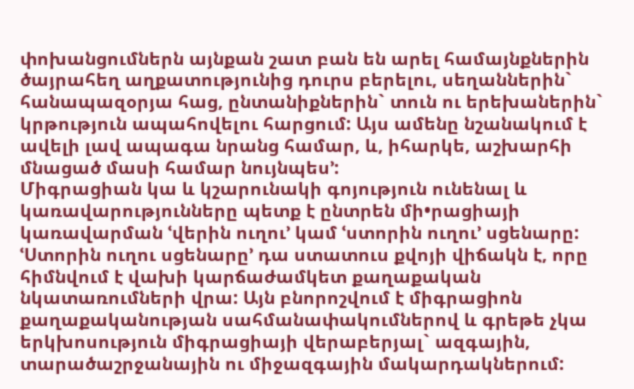փոխանցումներն այնքան շատ բան են արել համայնքներին ծայրահեղ աղքատությունից դուրս բերելու, սեղաններին` հանապազօրյա հաց, ընտանիքներին` տուն ու երեխաներին` կրթություն ապահովելու հարցում: Այս ամենը նշանակում է ավելի լավ ապագա նրանց համար, և, իհարկե, աշխարհի մնացած մասի համար նույնպես՚:
Միգրացիան կա և կշարունակի գոյություն ունենալ և կառավարությունները պետք է ընտրեն մի•րացիայի կառավարման ՙվերին ուղու՚ կամ ՙստորին ուղու՚ սցենարը:
ՙՍտորին ուղու սցենարը՚ դա ստատուս քվոյի վիճակն է, որը հիմնվում է վախի կարճաժամկետ քաղաքական նկատառումների վրա: Այն բնորոշվում է միգրացիոն քաղաքականության սահմանափակումներով և գրեթե չկա երկխոսություն միգրացիայի վերաբերյալ` ազգային, տարածաշրջանային ու միջազգային մակարդակներում: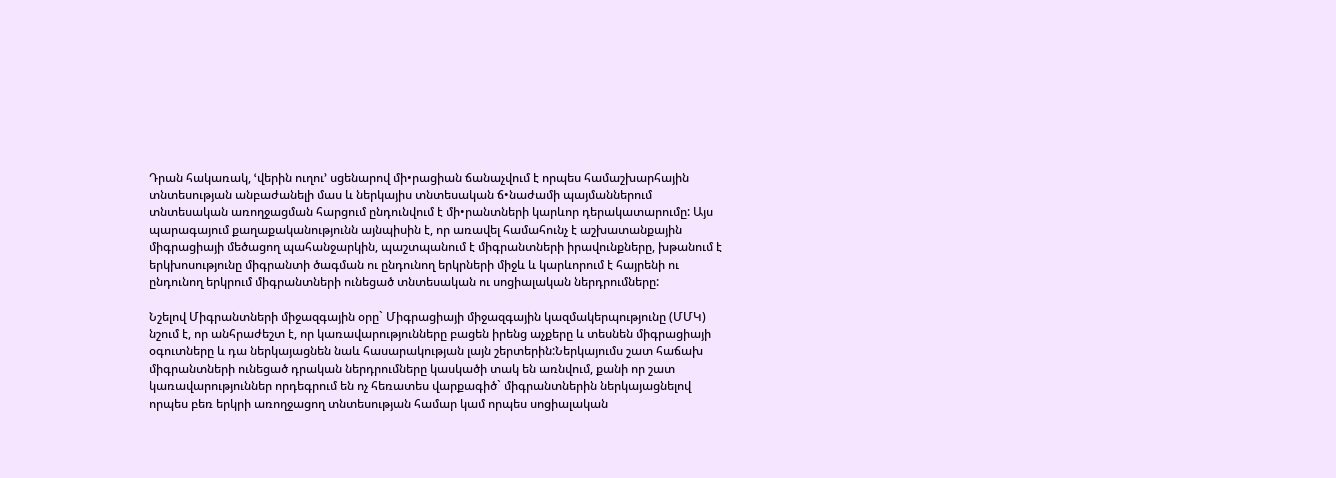Դրան հակառակ, ՙվերին ուղու՚ սցենարով մի•րացիան ճանաչվում է որպես համաշխարհային տնտեսության անբաժանելի մաս և ներկայիս տնտեսական ճ•նաժամի պայմաններում տնտեսական առողջացման հարցում ընդունվում է մի•րանտների կարևոր դերակատարումը: Այս պարագայում քաղաքականությունն այնպիսին է, որ առավել համահունչ է աշխատանքային միգրացիայի մեծացող պահանջարկին, պաշտպանում է միգրանտների իրավունքները, խթանում է երկխոսությունը միգրանտի ծագման ու ընդունող երկրների միջև և կարևորում է հայրենի ու ընդունող երկրում միգրանտների ունեցած տնտեսական ու սոցիալական ներդրումները:

Նշելով Միգրանտների միջազգային օրը` Միգրացիայի միջազգային կազմակերպությունը (ՄՄԿ) նշում է, որ անհրաժեշտ է, որ կառավարությունները բացեն իրենց աչքերը և տեսնեն միգրացիայի օգուտները և դա ներկայացնեն նաև հասարակության լայն շերտերին:Ներկայումս շատ հաճախ միգրանտների ունեցած դրական ներդրումները կասկածի տակ են առնվում, քանի որ շատ կառավարություններ որդեգրում են ոչ հեռատես վարքագիծ` միգրանտներին ներկայացնելով որպես բեռ երկրի առողջացող տնտեսության համար կամ որպես սոցիալական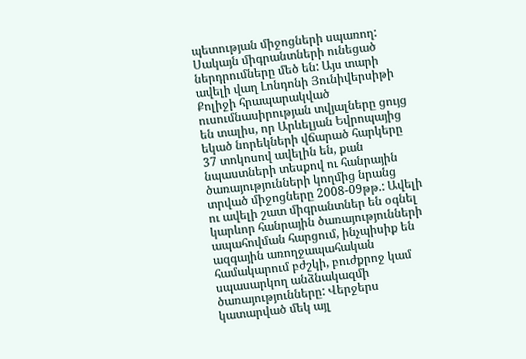պետության միջոցների սպառող: Սակայն միգրանտների ունեցած ներդրումները մեծ են: Այս տարի ավելի վաղ Լոնդոնի Յունիվերսիթի Քոլիջի հրապարակված ուսումնասիրության տվյալները ցույց են տալիս, որ Արևելյան Եվրոպայից եկած նորեկների վճարած հարկերը 37 տոկոսով ավելին են, քան նպաստների տեսքով ու հանրային ծառայությունների կողմից նրանց տրված միջոցները 2008-09թթ.: Ավելի ու ավելի շատ միգրանտներ են օգնել կարևոր հանրային ծառայությունների ապահովման հարցում, ինչպիսիք են ազգային առողջապահական համակարում բժշկի, բուժքրոջ կամ սպասարկող անձնակազմի ծառայությունները: Վերջերս կատարված մեկ այլ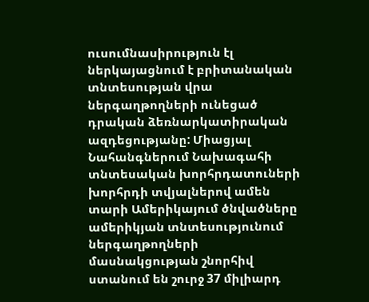ուսումնասիրություն էլ ներկայացնում է բրիտանական տնտեսության վրա ներգաղթողների ունեցած դրական ձեռնարկատիրական ազդեցությանը: Միացյալ Նահանգներում Նախագահի տնտեսական խորհրդատուների խորհրդի տվյալներով ամեն տարի Ամերիկայում ծնվածները ամերիկյան տնտեսությունում ներգաղթողների մասնակցության շնորհիվ ստանում են շուրջ 37 միլիարդ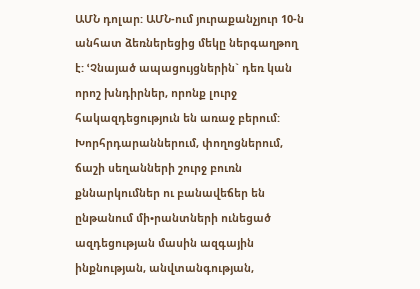ԱՄՆ դոլար: ԱՄՆ-ում յուրաքանչյուր 10-ն անհատ ձեռներեցից մեկը ներգաղթող է: ՙՉնայած ապացույցներին` դեռ կան որոշ խնդիրներ, որոնք լուրջ հակազդեցություն են առաջ բերում: Խորհրդարաններում, փողոցներում, ճաշի սեղանների շուրջ բուռն քննարկումներ ու բանավեճեր են ընթանում մի•րանտների ունեցած ազդեցության մասին ազգային ինքնության, անվտանգության,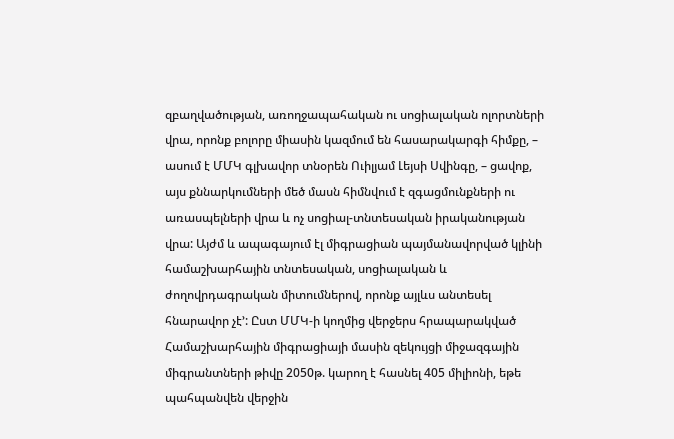զբաղվածության, առողջապահական ու սոցիալական ոլորտների վրա, որոնք բոլորը միասին կազմում են հասարակարգի հիմքը, – ասում է ՄՄԿ գլխավոր տնօրեն Ուիլյամ Լեյսի Սվինգը, – ցավոք, այս քննարկումների մեծ մասն հիմնվում է զգացմունքների ու առասպելների վրա և ոչ սոցիալ-տնտեսական իրականության վրա: Այժմ և ապագայում էլ միգրացիան պայմանավորված կլինի համաշխարհային տնտեսական, սոցիալական և ժողովրդագրական միտումներով, որոնք այլևս անտեսել հնարավոր չէ՚: Ըստ ՄՄԿ-ի կողմից վերջերս հրապարակված Համաշխարհային միգրացիայի մասին զեկույցի միջազգային միգրանտների թիվը 2050թ. կարող է հասնել 405 միլիոնի, եթե պահպանվեն վերջին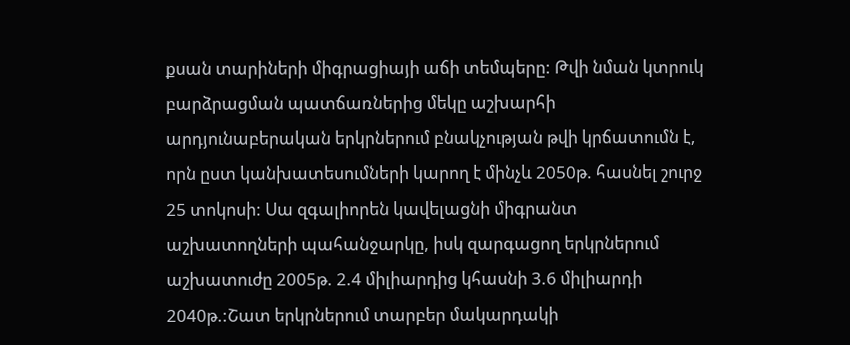քսան տարիների միգրացիայի աճի տեմպերը: Թվի նման կտրուկ բարձրացման պատճառներից մեկը աշխարհի արդյունաբերական երկրներում բնակչության թվի կրճատումն է, որն ըստ կանխատեսումների կարող է մինչև 2050թ. հասնել շուրջ 25 տոկոսի: Սա զգալիորեն կավելացնի միգրանտ աշխատողների պահանջարկը, իսկ զարգացող երկրներում աշխատուժը 2005թ. 2.4 միլիարդից կհասնի 3.6 միլիարդի 2040թ.:Շատ երկրներում տարբեր մակարդակի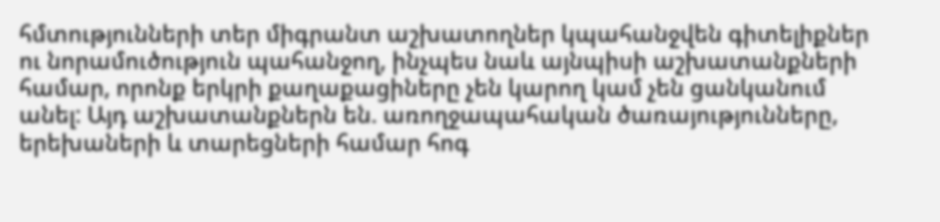հմտությունների տեր միգրանտ աշխատողներ կպահանջվեն գիտելիքներ ու նորամուծություն պահանջող, ինչպես նաև այնպիսի աշխատանքների համար, որոնք երկրի քաղաքացիները չեն կարող կամ չեն ցանկանում անել: Այդ աշխատանքներն են. առողջապահական ծառայությունները, երեխաների և տարեցների համար հոգ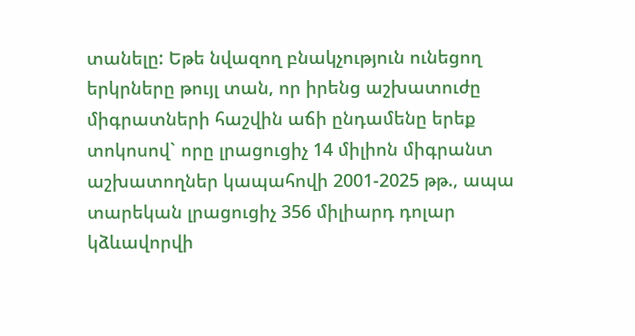տանելը: Եթե նվազող բնակչություն ունեցող երկրները թույլ տան, որ իրենց աշխատուժը միգրատների հաշվին աճի ընդամենը երեք տոկոսով` որը լրացուցիչ 14 միլիոն միգրանտ աշխատողներ կապահովի 2001-2025 թթ., ապա տարեկան լրացուցիչ 356 միլիարդ դոլար կձևավորվի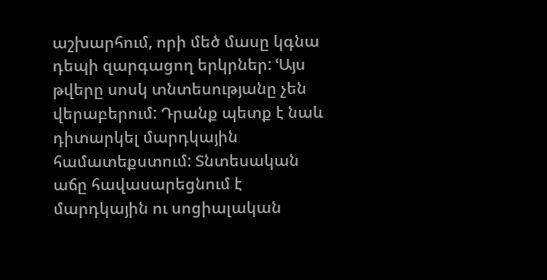աշխարհում, որի մեծ մասը կգնա դեպի զարգացող երկրներ: ՙԱյս թվերը սոսկ տնտեսությանը չեն վերաբերում: Դրանք պետք է նաև դիտարկել մարդկային համատեքստում: Տնտեսական աճը հավասարեցնում է մարդկային ու սոցիալական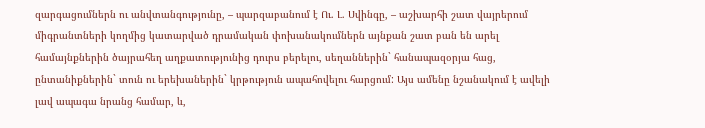զարգացումներն ու անվտանգությունը, – պարզաբանում է Ու. Լ. Սվինգը, – աշխարհի շատ վայրերում միգրանտների կողմից կատարված դրամական փոխանակումներն այնքան շատ բան են արել համայնքներին ծայրահեղ աղքատությունից դուրս բերելու, սեղաններին` հանապազօրյա հաց, ընտանիքներին` տուն ու երեխաներին` կրթություն ապահովելու հարցում: Այս ամենը նշանակում է ավելի լավ ապագա նրանց համար, և,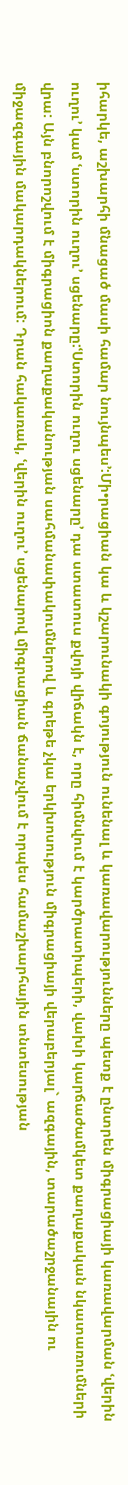իհարկե, աշխարհի մնացած մասի համար նույնպես՚:Մի•րացիան կա և կշարունակի գոյություն ունենալ և կառավարությունները պետք է ընտրեն միգրացիայի կառավարման ՙվերին ուղու՚ կամ ՙստորին ուղու՚ սցենարը:ՙՍտորին ուղու սցենարը՚ դա ստատուս քվոյի վիճակն է, որը հիմնվում է կարծրատիպերի, վախի կարճաժամկետ քաղաքական նկատառումների վրա: Այն բնորոշվում է միգրացիոն քաղաքականության սահմանափակումներով և գրեթե չկա երկխոսություն միգրացիայի վերաբերյալ` ազգային, տարածաշրջանային ու միջազգային մակարդակներում: Դրան հակառակ, ՙվերին ուղու՚ սցենարով միգրացիան ճանաչվում է որպես համաշխարհային տնտեսության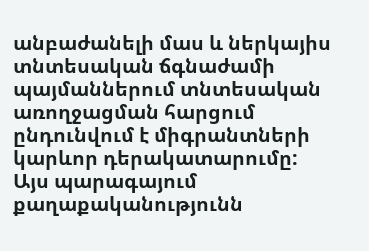անբաժանելի մաս և ներկայիս տնտեսական ճգնաժամի պայմաններում տնտեսական առողջացման հարցում ընդունվում է միգրանտների կարևոր դերակատարումը: Այս պարագայում քաղաքականությունն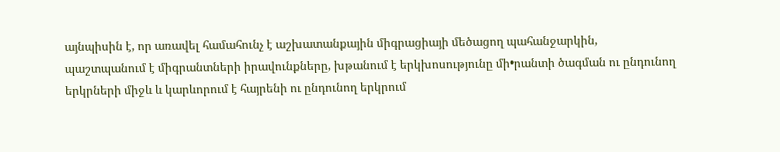այնպիսին է, որ առավել համահունչ է աշխատանքային միգրացիայի մեծացող պահանջարկին, պաշտպանում է միգրանտների իրավունքները, խթանում է երկխոսությունը մի•րանտի ծագման ու ընդունող երկրների միջև և կարևորում է հայրենի ու ընդունող երկրում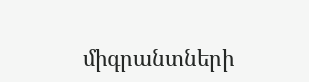միգրանտների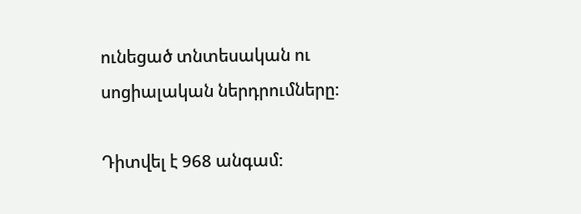ունեցած տնտեսական ու սոցիալական ներդրումները:

Դիտվել է 968 անգամ: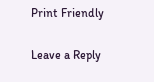Print Friendly

Leave a Reply